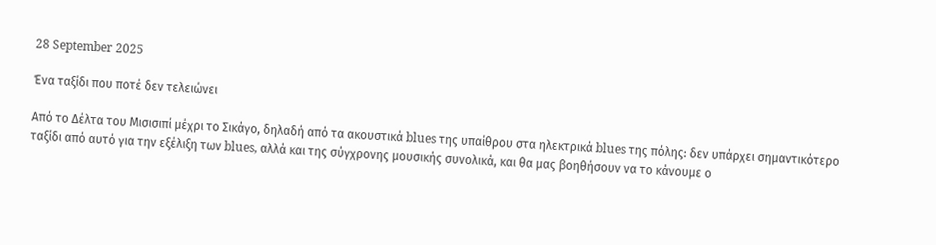28 September 2025

Ένα ταξίδι που ποτέ δεν τελειώνει

Από το Δέλτα του Μισισιπί μέχρι το Σικάγο, δηλαδή από τα ακουστικά blues της υπαίθρου στα ηλεκτρικά blues της πόλης: δεν υπάρχει σημαντικότερο ταξίδι από αυτό για την εξέλιξη των blues, αλλά και της σύγχρονης μουσικής συνολικά, και θα μας βοηθήσουν να το κάνουμε ο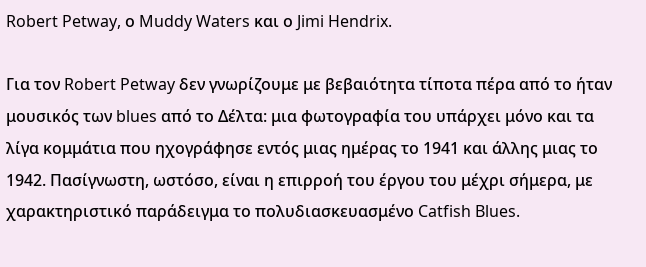Robert Petway, ο Muddy Waters και ο Jimi Hendrix.

Για τον Robert Petway δεν γνωρίζουμε με βεβαιότητα τίποτα πέρα από το ήταν μουσικός των blues από το Δέλτα: μια φωτογραφία του υπάρχει μόνο και τα λίγα κομμάτια που ηχογράφησε εντός μιας ημέρας το 1941 και άλλης μιας το 1942. Πασίγνωστη, ωστόσο, είναι η επιρροή του έργου του μέχρι σήμερα, με χαρακτηριστικό παράδειγμα το πολυδιασκευασμένο Catfish Blues.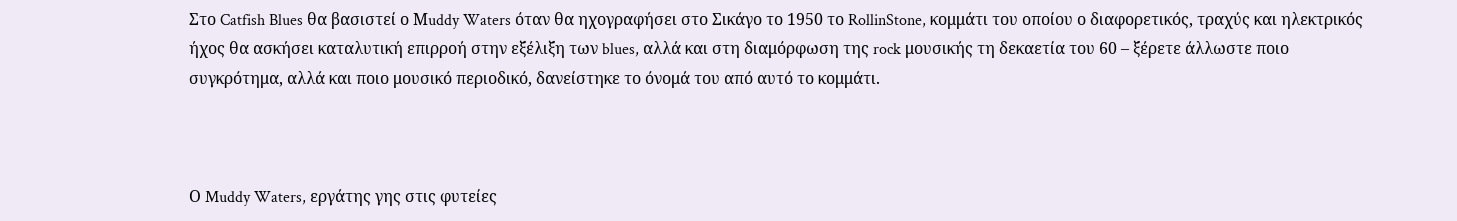Στο Catfish Blues θα βασιστεί ο Μuddy Waters όταν θα ηχογραφήσει στο Σικάγο το 1950 το RollinStone, κομμάτι του οποίου ο διαφορετικός, τραχύς και ηλεκτρικός ήχος θα ασκήσει καταλυτική επιρροή στην εξέλιξη των blues, αλλά και στη διαμόρφωση της rock μουσικής τη δεκαετία του 60 – ξέρετε άλλωστε ποιο συγκρότημα, αλλά και ποιο μουσικό περιοδικό, δανείστηκε το όνομά του από αυτό το κομμάτι.



Ο Muddy Waters, εργάτης γης στις φυτείες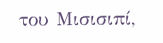του Μισισιπί,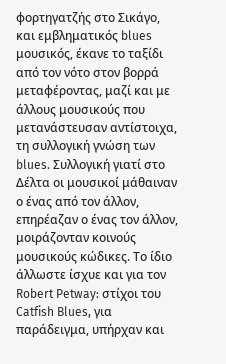φορτηγατζής στο Σικάγο, και εμβληματικός blues μουσικός, έκανε το ταξίδι από τον νότο στον βορρά μεταφέροντας, μαζί και με άλλους μουσικούς που μετανάστευσαν αντίστοιχα, τη συλλογική γνώση των blues. Συλλογική γιατί στο Δέλτα οι μουσικοί μάθαιναν ο ένας από τον άλλον, επηρέαζαν ο ένας τον άλλον, μοιράζονταν κοινούς μουσικούς κώδικες. Το ίδιο άλλωστε ίσχυε και για τον Robert Petway: στίχοι του  Catfish Blues, για παράδειγμα, υπήρχαν και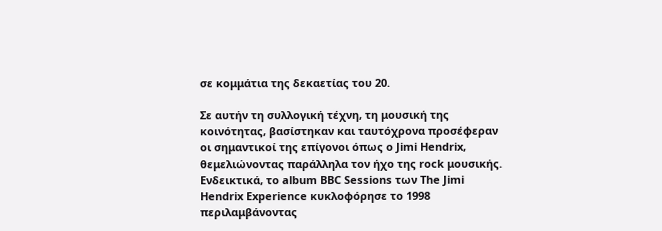σε κομμάτια της δεκαετίας του 20.

Σε αυτήν τη συλλογική τέχνη, τη μουσική της κοινότητας, βασίστηκαν και ταυτόχρονα προσέφεραν οι σημαντικοί της επίγονοι όπως ο Jimi Hendrix, θεμελιώνοντας παράλληλα τον ήχο της rock μουσικής. Ενδεικτικά, το album BBC Sessions των The Jimi Hendrix Experience κυκλοφόρησε το 1998 περιλαμβάνοντας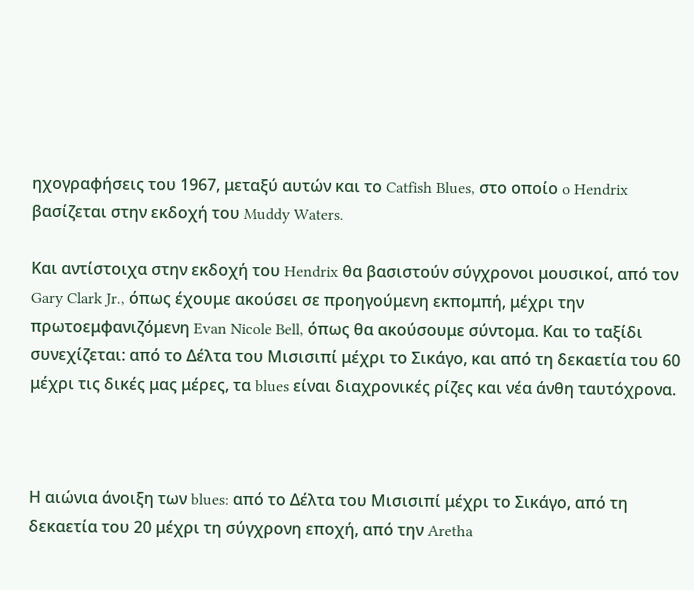ηχογραφήσεις του 1967, μεταξύ αυτών και το Catfish Blues, στο οποίο o Hendrix βασίζεται στην εκδοχή του Muddy Waters.

Και αντίστοιχα στην εκδοχή του Hendrix θα βασιστούν σύγχρονοι μουσικοί, από τον Gary Clark Jr., όπως έχουμε ακούσει σε προηγούμενη εκπομπή, μέχρι την πρωτοεμφανιζόμενη Evan Nicole Bell, όπως θα ακούσουμε σύντομα. Και το ταξίδι συνεχίζεται: από το Δέλτα του Μισισιπί μέχρι το Σικάγο, και από τη δεκαετία του 60 μέχρι τις δικές μας μέρες, τα blues είναι διαχρονικές ρίζες και νέα άνθη ταυτόχρονα.



Η αιώνια άνοιξη των blues: από το Δέλτα του Μισισιπί μέχρι το Σικάγο, από τη δεκαετία του 20 μέχρι τη σύγχρονη εποχή, από την Aretha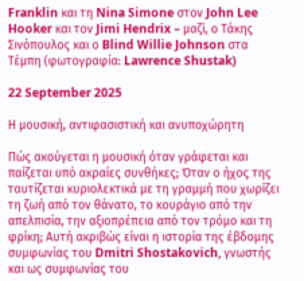Franklin και τη Nina Simone στον John Lee Hooker και τον Jimi Hendrix – μαζί, ο Τάκης Σινόπουλος και ο Blind Willie Johnson στα Τέμπη (φωτογραφία: Lawrence Shustak)

22 September 2025

Η μουσική, αντιφασιστική και ανυποχώρητη

Πώς ακούγεται η μουσική όταν γράφεται και παίζεται υπό ακραίες συνθήκες; Όταν ο ήχος της ταυτίζεται κυριολεκτικά με τη γραμμή που χωρίζει τη ζωή από τον θάνατο, το κουράγιο από την απελπισία, την αξιοπρέπεια από τον τρόμο και τη φρίκη; Αυτή ακριβώς είναι η ιστορία της έβδομης συμφωνίας του Dmitri Shostakovich, γνωστής και ως συμφωνίας του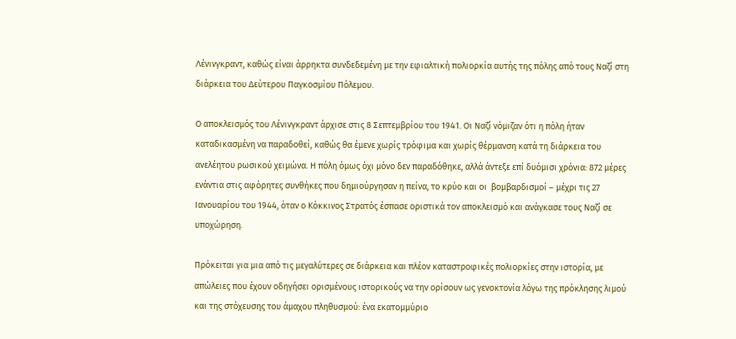Λένινγκραντ, καθώς είναι άρρηκτα συνδεδεμένη με την εφιαλτική πολιορκία αυτής της πόλης από τους Ναζί στη διάρκεια του Δεύτερου Παγκοσμίου Πόλεμου.

Ο αποκλεισμός του Λένινγκραντ άρχισε στις 8 Σεπτεμβρίου του 1941. Οι Ναζί νόμιζαν ότι η πόλη ήταν καταδικασμένη να παραδοθεί, καθώς θα έμενε χωρίς τρόφιμα και χωρίς θέρμανση κατά τη διάρκεια του ανελέητου ρωσικού χειμώνα. Η πόλη όμως όχι μόνο δεν παραδόθηκε, αλλά άντεξε επί δυόμισι χρόνια: 872 μέρες ενάντια στις αφόρητες συνθήκες που δημιούργησαν η πείνα, το κρύο και οι  βομβαρδισμοί – μέχρι τις 27 Ιανουαρίου του 1944, όταν ο Κόκκινος Στρατός έσπασε οριστικά τον αποκλεισμό και ανάγκασε τους Ναζί σε υποχώρηση.

Πρόκειται για μια από τις μεγαλύτερες σε διάρκεια και πλέον καταστροφικές πολιορκίες στην ιστορία, με απώλειες που έχουν οδηγήσει ορισμένους ιστορικούς να την ορίσουν ως γενοκτονία λόγω της πρόκλησης λιμού και της στόχευσης του άμαχου πληθυσμού: ένα εκατομμύριο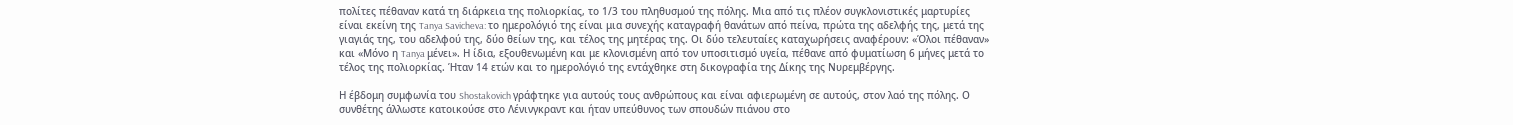πολίτες πέθαναν κατά τη διάρκεια της πολιορκίας, το 1/3 του πληθυσμού της πόλης. Μια από τις πλέον συγκλονιστικές μαρτυρίες είναι εκείνη της Tanya Savicheva: το ημερολόγιό της είναι μια συνεχής καταγραφή θανάτων από πείνα, πρώτα της αδελφής της, μετά της γιαγιάς της, του αδελφού της, δύο θείων της, και τέλος της μητέρας της. Οι δύο τελευταίες καταχωρήσεις αναφέρουν: «Όλοι πέθαναν» και «Μόνο η Tanya μένει». Η ίδια, εξουθενωμένη και με κλονισμένη από τον υποσιτισμό υγεία, πέθανε από φυματίωση 6 μήνες μετά το τέλος της πολιορκίας. Ήταν 14 ετών και το ημερολόγιό της εντάχθηκε στη δικογραφία της Δίκης της Νυρεμβέργης.

Η έβδομη συμφωνία του Shostakovich γράφτηκε για αυτούς τους ανθρώπους και είναι αφιερωμένη σε αυτούς, στον λαό της πόλης. Ο συνθέτης άλλωστε κατοικούσε στο Λένινγκραντ και ήταν υπεύθυνος των σπουδών πιάνου στο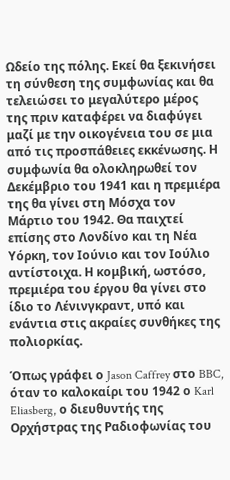Ωδείο της πόλης. Εκεί θα ξεκινήσει τη σύνθεση της συμφωνίας και θα τελειώσει το μεγαλύτερο μέρος της πριν καταφέρει να διαφύγει μαζί με την οικογένεια του σε μια από τις προσπάθειες εκκένωσης. Η συμφωνία θα ολοκληρωθεί τον  Δεκέμβριο του 1941 και η πρεμιέρα της θα γίνει στη Μόσχα τον Μάρτιο του 1942. Θα παιχτεί επίσης στο Λονδίνο και τη Νέα Υόρκη, τον Ιούνιο και τον Ιούλιο αντίστοιχα. Η κομβική, ωστόσο, πρεμιέρα του έργου θα γίνει στο ίδιο το Λένινγκραντ, υπό και ενάντια στις ακραίες συνθήκες της πολιορκίας.

Όπως γράφει ο Jason Caffrey στο BBC, όταν το καλοκαίρι του 1942 ο Karl Eliasberg, ο διευθυντής της Ορχήστρας της Ραδιοφωνίας του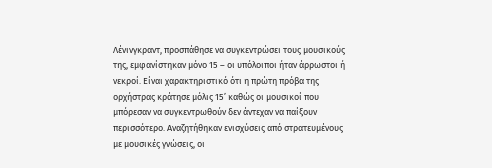Λένινγκραντ, προσπάθησε να συγκεντρώσει τους μουσικούς της, εμφανίστηκαν μόνο 15 – οι υπόλοιποι ήταν άρρωστοι ή νεκροί. Είναι χαρακτηριστικό ότι η πρώτη πρόβα της ορχήστρας κράτησε μόλις 15’ καθώς οι μουσικοί που μπόρεσαν να συγκεντρωθούν δεν άντεχαν να παίξουν περισσότερο. Αναζητήθηκαν ενισχύσεις από στρατευμένους με μουσικές γνώσεις, οι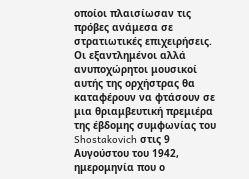οποίοι πλαισίωσαν τις πρόβες ανάμεσα σε στρατιωτικές επιχειρήσεις. Οι εξαντλημένοι αλλά ανυποχώρητοι μουσικοί αυτής της ορχήστρας θα καταφέρουν να φτάσουν σε μια θριαμβευτική πρεμιέρα της έβδομης συμφωνίας του Shostakovich στις 9 Αυγούστου του 1942, ημερομηνία που ο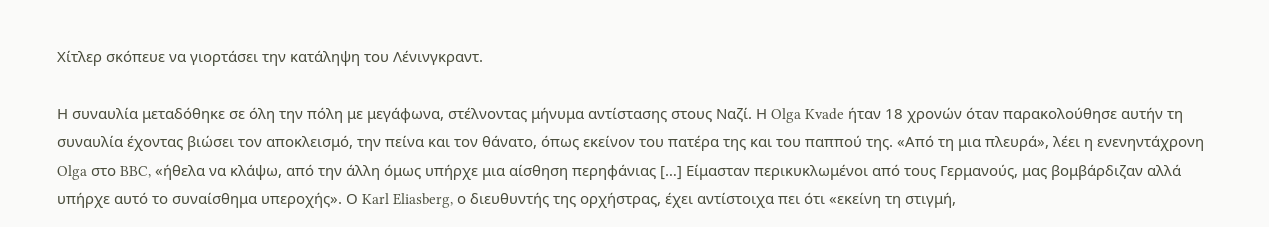Χίτλερ σκόπευε να γιορτάσει την κατάληψη του Λένινγκραντ.

Η συναυλία μεταδόθηκε σε όλη την πόλη με μεγάφωνα, στέλνοντας μήνυμα αντίστασης στους Ναζί. Η Olga Kvade ήταν 18 χρονών όταν παρακολούθησε αυτήν τη συναυλία έχοντας βιώσει τον αποκλεισμό, την πείνα και τον θάνατο, όπως εκείνον του πατέρα της και του παππού της. «Από τη μια πλευρά», λέει η ενενηντάχρονη Olga στο BBC, «ήθελα να κλάψω, από την άλλη όμως υπήρχε μια αίσθηση περηφάνιας […] Είμασταν περικυκλωμένοι από τους Γερμανούς, μας βομβάρδιζαν αλλά υπήρχε αυτό το συναίσθημα υπεροχής». Ο Karl Eliasberg, ο διευθυντής της ορχήστρας, έχει αντίστοιχα πει ότι «εκείνη τη στιγμή,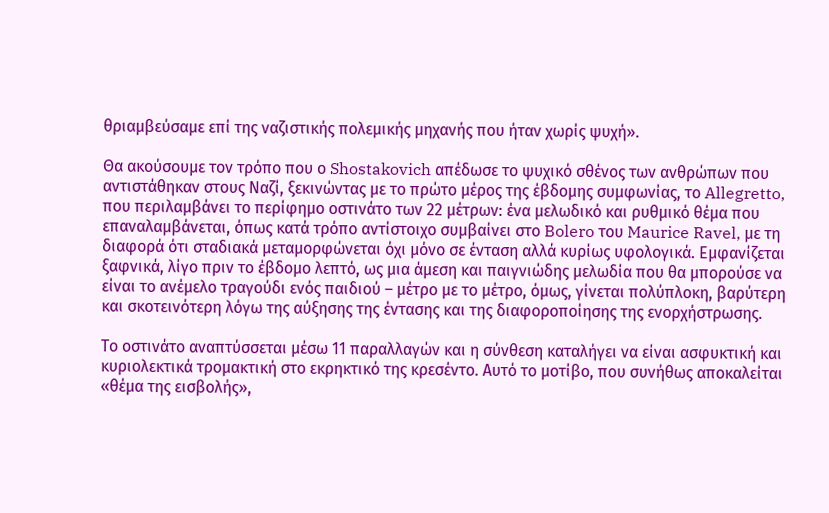θριαμβεύσαμε επί της ναζιστικής πολεμικής μηχανής που ήταν χωρίς ψυχή».

Θα ακούσουμε τον τρόπο που ο Shostakovich απέδωσε το ψυχικό σθένος των ανθρώπων που αντιστάθηκαν στους Ναζί, ξεκινώντας με το πρώτο μέρος της έβδομης συμφωνίας, το Allegretto, που περιλαμβάνει το περίφημο οστινάτο των 22 μέτρων: ένα μελωδικό και ρυθμικό θέμα που επαναλαμβάνεται, όπως κατά τρόπο αντίστοιχο συμβαίνει στο Bolero του Maurice Ravel, με τη διαφορά ότι σταδιακά μεταμορφώνεται όχι μόνο σε ένταση αλλά κυρίως υφολογικά. Εμφανίζεται ξαφνικά, λίγο πριν το έβδομο λεπτό, ως μια άμεση και παιγνιώδης μελωδία που θα μπορούσε να είναι το ανέμελο τραγούδι ενός παιδιού – μέτρο με το μέτρο, όμως, γίνεται πολύπλοκη, βαρύτερη και σκοτεινότερη λόγω της αύξησης της έντασης και της διαφοροποίησης της ενορχήστρωσης.

Το οστινάτο αναπτύσσεται μέσω 11 παραλλαγών και η σύνθεση καταλήγει να είναι ασφυκτική και κυριολεκτικά τρομακτική στο εκρηκτικό της κρεσέντο. Αυτό το μοτίβο, που συνήθως αποκαλείται «θέμα της εισβολής»,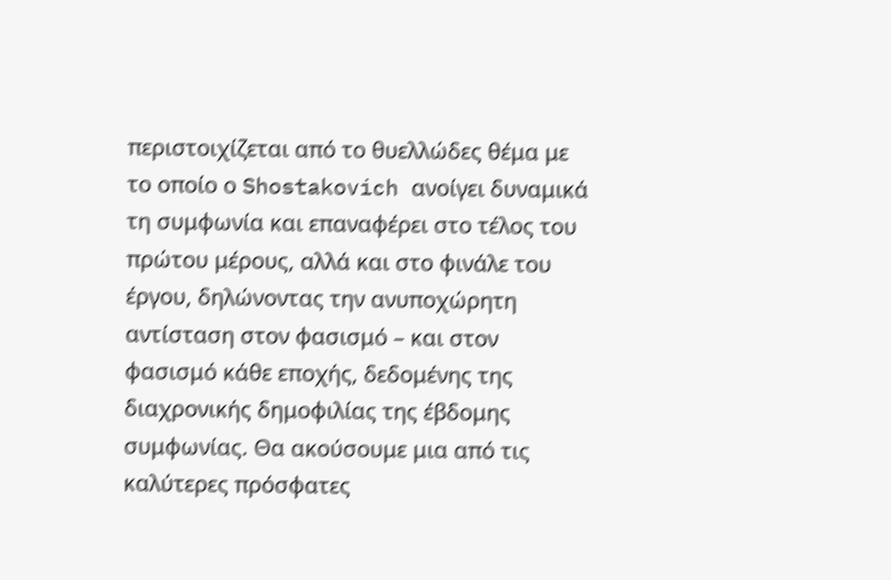περιστοιχίζεται από το θυελλώδες θέμα με το οποίο ο Shostakovich ανοίγει δυναμικά τη συμφωνία και επαναφέρει στο τέλος του πρώτου μέρους, αλλά και στο φινάλε του έργου, δηλώνοντας την ανυποχώρητη αντίσταση στον φασισμό – και στον φασισμό κάθε εποχής, δεδομένης της διαχρονικής δημοφιλίας της έβδομης συμφωνίας. Θα ακούσουμε μια από τις καλύτερες πρόσφατες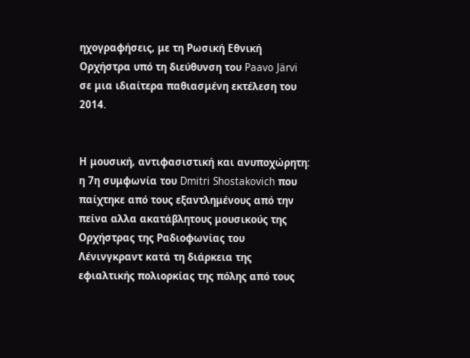ηχογραφήσεις, με τη Ρωσική Εθνική Ορχήστρα υπό τη διεύθυνση του Paavo Järvi σε μια ιδιαίτερα παθιασμένη εκτέλεση του 2014.


Η μουσική, αντιφασιστική και ανυποχώρητη: η 7η συμφωνία του Dmitri Shostakovich που παίχτηκε από τους εξαντλημένους από την πείνα αλλα ακατάβλητους μουσικούς της Ορχήστρας της Ραδιοφωνίας του Λένινγκραντ κατά τη διάρκεια της εφιαλτικής πολιορκίας της πόλης από τους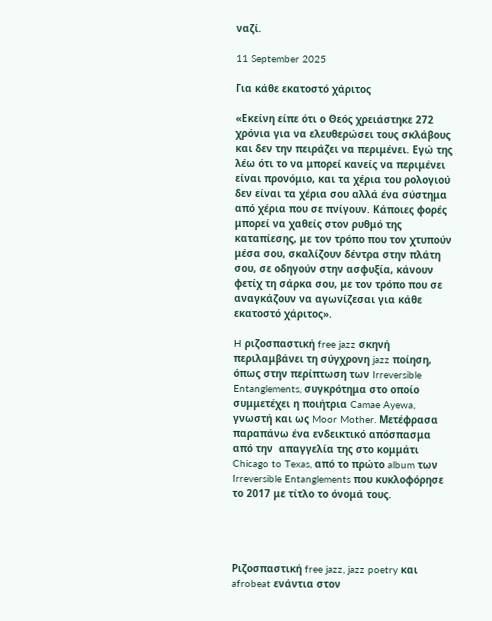ναζί.

11 September 2025

Για κάθε εκατοστό χάριτος

«Εκείνη είπε ότι ο Θεός χρειάστηκε 272 χρόνια για να ελευθερώσει τους σκλάβους και δεν την πειράζει να περιμένει. Εγώ της λέω ότι το να μπορεί κανείς να περιμένει είναι προνόμιο, και τα χέρια του ρολογιού δεν είναι τα χέρια σου αλλά ένα σύστημα από χέρια που σε πνίγουν. Κάποιες φορές μπορεί να χαθείς στον ρυθμό της καταπίεσης, με τον τρόπο που τον χτυπούν μέσα σου, σκαλίζουν δέντρα στην πλάτη σου, σε οδηγούν στην ασφυξία, κάνουν φετίχ τη σάρκα σου, με τον τρόπο που σε αναγκάζουν να αγωνίζεσαι για κάθε εκατοστό χάριτος».

H ριζοσπαστική free jazz σκηνή περιλαμβάνει τη σύγχρονη jazz ποίηση, όπως στην περίπτωση των Irreversible Entanglements, συγκρότημα στο οποίο συμμετέχει η ποιήτρια Camae Ayewa, γνωστή και ως Moor Mother. Μετέφρασα παραπάνω ένα ενδεικτικό απόσπασμα από την  απαγγελία της στο κομμάτι Chicago to Texas, από το πρώτο album των Irreversible Entanglements που κυκλοφόρησε το 2017 με τίτλο το όνομά τους.




Ριζοσπαστική free jazz, jazz poetry και afrobeat ενάντια στον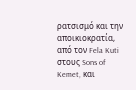ρατσισμό και την αποικιοκρατία, από τον Fela Kuti στους Sons of Kemet, και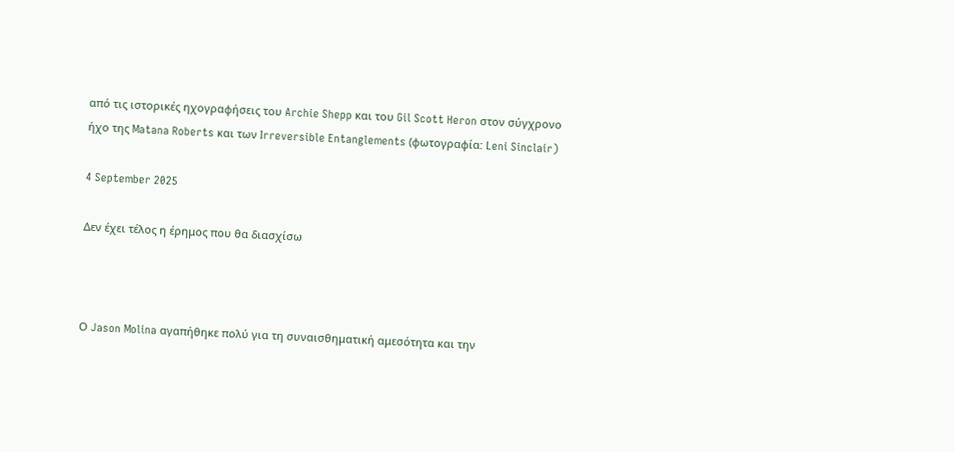από τις ιστορικές ηχογραφήσεις του Archie Shepp και του Gil Scott Heron στον σύγχρονο ήχο της Matana Roberts και των Irreversible Entanglements (φωτογραφία: Leni Sinclair)

4 September 2025

Δεν έχει τέλος η έρημος που θα διασχίσω



Ο Jason Molina αγαπήθηκε πολύ για τη συναισθηματική αμεσότητα και την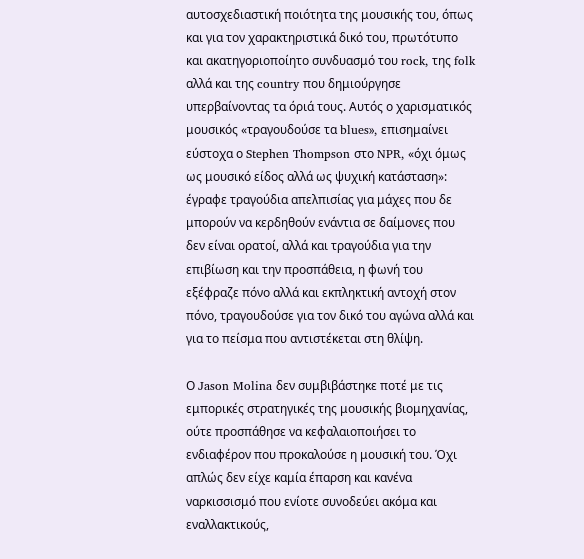αυτοσχεδιαστική ποιότητα της μουσικής του, όπως και για τον χαρακτηριστικά δικό του, πρωτότυπο και ακατηγοριοποίητο συνδυασμό του rock, της folk αλλά και της country που δημιούργησε υπερβαίνοντας τα όριά τους. Αυτός ο χαρισματικός μουσικός «τραγουδούσε τα blues», επισημαίνει εύστοχα ο Stephen Thompson στο NPR, «όχι όμως ως μουσικό είδος αλλά ως ψυχική κατάσταση»: έγραφε τραγούδια απελπισίας για μάχες που δε μπορούν να κερδηθούν ενάντια σε δαίμονες που δεν είναι ορατοί, αλλά και τραγούδια για την επιβίωση και την προσπάθεια, η φωνή του εξέφραζε πόνο αλλά και εκπληκτική αντοχή στον πόνο, τραγουδούσε για τον δικό του αγώνα αλλά και για το πείσμα που αντιστέκεται στη θλίψη.

Ο Jason Molina δεν συμβιβάστηκε ποτέ με τις εμπορικές στρατηγικές της μουσικής βιομηχανίας, ούτε προσπάθησε να κεφαλαιοποιήσει το ενδιαφέρον που προκαλούσε η μουσική του. Όχι απλώς δεν είχε καμία έπαρση και κανένα ναρκισσισμό που ενίοτε συνοδεύει ακόμα και εναλλακτικούς,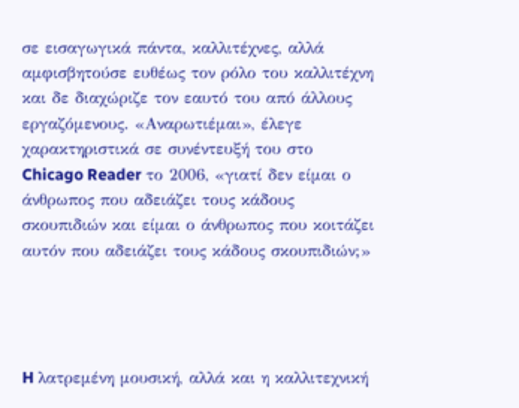σε εισαγωγικά πάντα, καλλιτέχνες, αλλά αμφισβητούσε ευθέως τον ρόλο του καλλιτέχνη και δε διαχώριζε τον εαυτό του από άλλους εργαζόμενους. «Αναρωτιέμαι», έλεγε χαρακτηριστικά σε συνέντευξή του στο Chicago Reader το 2006, «γιατί δεν είμαι ο άνθρωπος που αδειάζει τους κάδους σκουπιδιών και είμαι ο άνθρωπος που κοιτάζει αυτόν που αδειάζει τους κάδους σκουπιδιών;»




H λατρεμένη μουσική, αλλά και η καλλιτεχνική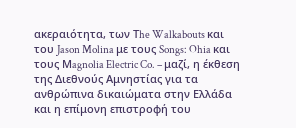ακεραιότητα, των Τhe Walkabouts και του Jason Molina με τους Songs: Ohia και τους Μagnolia Electric Co. – μαζί, η έκθεση της Διεθνούς Αμνηστίας για τα ανθρώπινα δικαιώματα στην Ελλάδα και η επίμονη επιστροφή του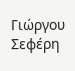Γιώργου Σεφέρη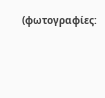(φωτογραφίες: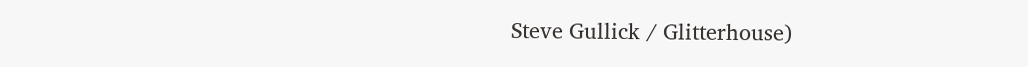Steve Gullick / Glitterhouse)